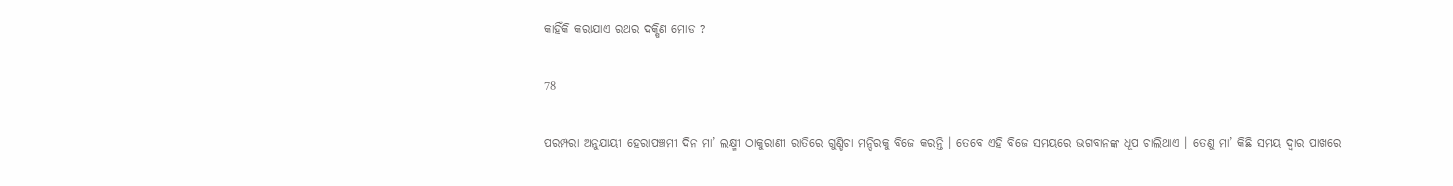କାହିଁକି କରାଯାଏ ରଥର ଦକ୍ଷିଣ ମୋଡ ?

78

ପରମ୍ପରା ଅନୁଯାୟୀ ହେରାପଞ୍ଚମୀ ଦିନ ମା’ ଲକ୍ଷ୍ମୀ ଠାକୁରାଣୀ ରାତିରେ ଗୁଣ୍ଡିଚା ମନ୍ଦିରକୁ ବିଜେ କରନ୍ତି । ତେବେ ଏହି ବିଜେ ସମୟରେ ଭଗବାନଙ୍କ ଧୂପ ଚାଲିଥାଏ । ତେଣୁ ମା’ କିଛି ସମୟ ଦ୍ୱାର ପାଖରେ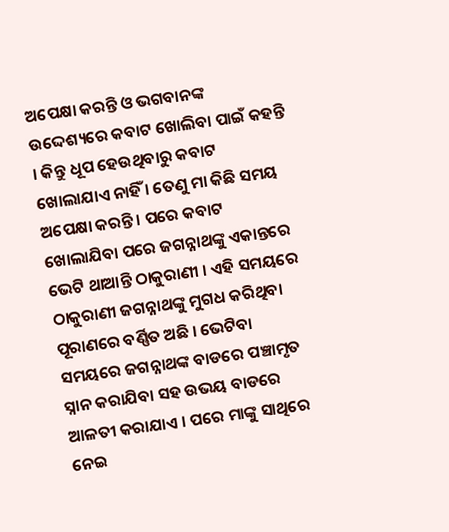ଅପେକ୍ଷା କରନ୍ତି ଓ ଭଗବାନଙ୍କ ଉଦ୍ଦେଶ୍ୟରେ କବାଟ ଖୋଲିବା ପାଇଁ କହନ୍ତି । କିନ୍ତୁ ଧୂପ ହେଉଥିବାରୁ କବାଟ ଖୋଲାଯାଏ ନାହିଁ । ତେଣୁ ମା କିଛି ସମୟ ଅପେକ୍ଷା କରନ୍ତି । ପରେ କବାଟ ଖୋଲାଯିବା ପରେ ଜଗନ୍ନାଥଙ୍କୁ ଏକାନ୍ତରେ ଭେଟି ଥାଆନ୍ତି ଠାକୁରାଣୀ । ଏହି ସମୟରେ ଠାକୁରାଣୀ ଜଗନ୍ନାଥଙ୍କୁ ମୁଗଧ କରିଥିବା ପୂରାଣରେ ବର୍ଣ୍ଣିତ ଅଛି । ଭେଟିବା ସମୟରେ ଜଗନ୍ନାଥଙ୍କ ବାଡରେ ପଞ୍ଚାମୃତ ସ୍ନାନ କରାଯିବା ସହ ଉଭୟ ବାଡରେ ଆଳତୀ କରାଯାଏ । ପରେ ମାଙ୍କୁ ସାଥିରେ ନେଇ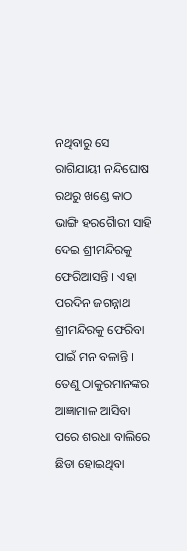ନଥିବାରୁ ସେ ରାଗିଯାୟୀ ନନ୍ଦିଘୋଷ ରଥରୁ ଖଣ୍ଡେ କାଠ ଭାଙ୍ଗି ହରଗୈାରୀ ସାହି ଦେଇ ଶ୍ରୀମନ୍ଦିରକୁ ଫେରିଆସନ୍ତି । ଏହା ପରଦିନ ଜଗନ୍ନାଥ ଶ୍ରୀମନ୍ଦିରକୁ ଫେରିବା ପାଇଁ ମନ ବଳାନ୍ତି । ତେଣୁ ଠାକୁରମାନଙ୍କର ଆଜ୍ଞାମାଳ ଆସିବା ପରେ ଶରଧା ବାଲିରେ ଛିଡା ହୋଇଥିବା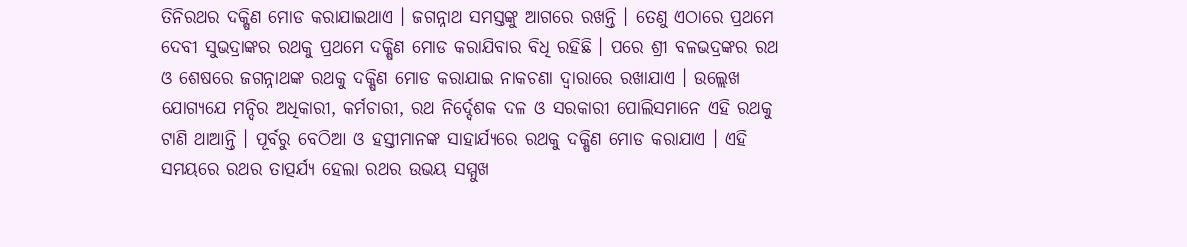ତିନିରଥର ଦକ୍ଷିଣ ମୋଡ କରାଯାଇଥାଏ । ଜଗନ୍ନାଥ ସମସ୍ତଙ୍କୁ ଆଗରେ ରଖନ୍ତି । ତେଣୁ ଏଠାରେ ପ୍ରଥମେ ଦେବୀ ସୁଭଦ୍ରାଙ୍କର ରଥକୁ ପ୍ରଥମେ ଦକ୍ଷିଣ ମୋଡ କରାଯିବାର ବିଧି ରହିଛି । ପରେ ଶ୍ରୀ ବଳଭଦ୍ରଙ୍କର ରଥ ଓ ଶେଷରେ ଜଗନ୍ନାଥଙ୍କ ରଥକୁ ଦକ୍ଷିଣ ମୋଡ କରାଯାଇ ନାକଚଣା ଦ୍ୱାରାରେ ରଖାଯାଏ । ଉଲ୍ଲେଖ ଯୋଗ୍ୟଯେ ମନ୍ଦିର ଅଧିକାରୀ, କର୍ମଚାରୀ, ରଥ ନିର୍ଦ୍ଦେଶକ ଦଳ ଓ ସରକାରୀ ପୋଲିସମାନେ ଏହି ରଥକୁ ଟାଣି ଥାଆନ୍ତି । ପୂର୍ବରୁ ବେଠିଆ ଓ ହସ୍ତୀମାନଙ୍କ ସାହାର୍ଯ୍ୟରେ ରଥକୁ ଦକ୍ଷିଣ ମୋଡ କରାଯାଏ । ଏହି ସମୟରେ ରଥର ତାତ୍ପର୍ଯ୍ୟ ହେଲା ରଥର ଉଭୟ ସମ୍ମୁଖ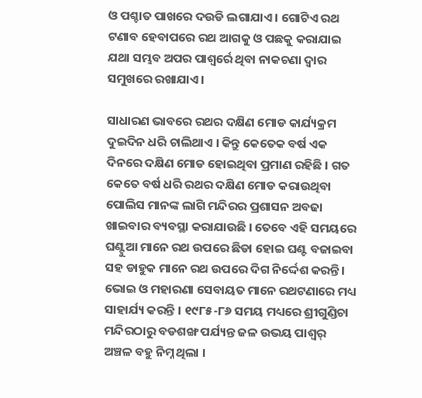ଓ ପଶ୍ଚାତ ପାଖରେ ଦଉଡି ଲଗାଯାଏ । ଗୋଟିଏ ରଥ ଟଣାବ ହେବାପରେ ରଥ ଆଗକୁ ଓ ପଛକୁ କରାଯାଇ ଯଥା ସମ୍ଭବ ଅପର ପାଶ୍ୱର୍ରେ ଥିବା ନାକଚଣା ଦ୍ୱାର ସମୁଖରେ ରଖାଯାଏ ।

ସାଧାରଣ ଭାବରେ ରଥର ଦକ୍ଷିଣ ମୋଡ କାର୍ଯ୍ୟକ୍ରମ ଦୁଇଦିନ ଧରି ଚାଲିଥାଏ । କିନ୍ତୁ କେତେକ ବର୍ଷ ଏକ ଦିନରେ ଦକ୍ଷିଣ ମୋଡ ହୋଇଥିବା ପ୍ରମାଣ ରହିଛି । ଗତ କେତେ ବର୍ଷ ଧରି ରଥର ଦକ୍ଷିଣ ମୋଡ କରାଉଥିବା ପୋଲିସ ମାନଙ୍କ ଲାଗି ମନ୍ଦିରର ପ୍ରଶାସନ ଅବଢା ଖାଇବାର ବ୍ୟବସ୍ଥା କରାଯାଉଛି । ତେବେ ଏହି ସମୟରେ ଘଣ୍ଟୁଆ ମାନେ ରଥ ଉପରେ ଛିଡା ହୋଇ ଘଣ୍ଟ ବଜାଇବା ସହ ଡାହୁକ ମାନେ ରଥ ଉପରେ ଦିଗ ନିର୍ଦ୍ଦେଶ କରନ୍ତି । ଭୋଇ ଓ ମହାରଣା ସେବାୟତ ମାନେ ରଥଟଣାରେ ମଧ୍ୟ ସାହାର୍ଯ୍ୟ କରନ୍ତି । ୧୯୮୫-୮୬ ସମୟ ମଧ୍ୟରେ ଶ୍ରୀଗୁଣ୍ଡିଚା ମନ୍ଦିରଠାରୁ ବଡଶଙ୍ଖ ପର୍ଯ୍ୟନ୍ତ ଜଳ ଉଭୟ ପାଶ୍ୱର୍ ଅଞ୍ଚଳ ବହୁ ନିମ୍ନ ଥିଲା ।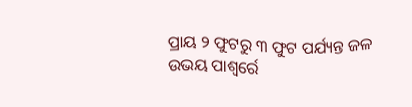ପ୍ରାୟ ୨ ଫୁଟରୁ ୩ ଫୁଟ ପର୍ଯ୍ୟନ୍ତ ଜଳ ଉଭୟ ପାଶ୍ୱର୍ରେ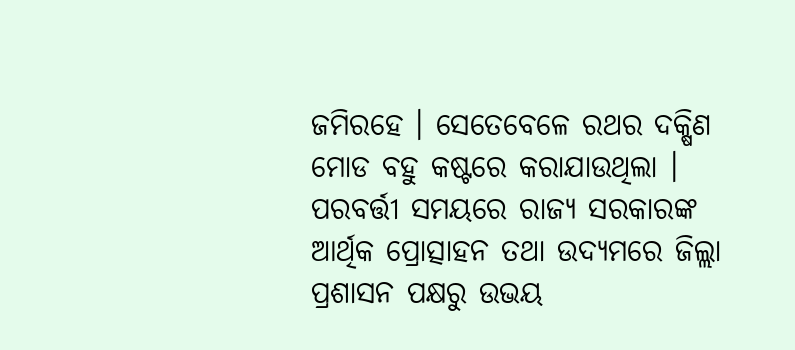ଜମିରହେ । ସେତେବେଳେ ରଥର ଦକ୍ଷିଣ ମୋଡ ବହୁ କଷ୍ଟରେ କରାଯାଉଥିଲା । ପରବର୍ତ୍ତୀ ସମୟରେ ରାଜ୍ୟ ସରକାରଙ୍କ ଆର୍ଥିକ ପ୍ରୋତ୍ସାହନ ତଥା ଉଦ୍ୟମରେ ଜିଲ୍ଲା ପ୍ରଶାସନ ପକ୍ଷରୁ ଉଭୟ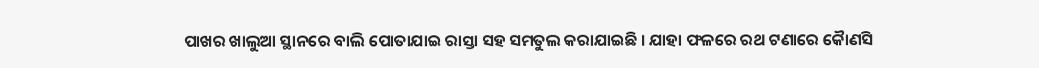ପାଖର ଖାଲୁଆ ସ୍ଥାନରେ ବାଲି ପୋତାଯାଇ ରାସ୍ତା ସହ ସମତୁଲ କରାଯାଇଛି । ଯାହା ଫଳରେ ରଥ ଟଣାରେ କୈାଣସି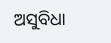ଅସୁବିଧା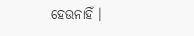ହେଉନାହିଁ ।